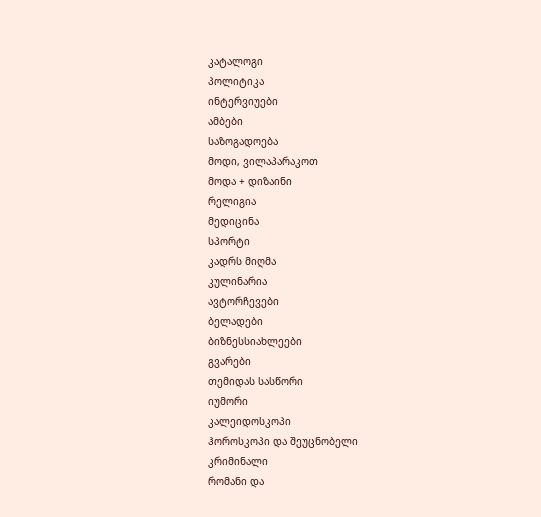კატალოგი
პოლიტიკა
ინტერვიუები
ამბები
საზოგადოება
მოდი, ვილაპარაკოთ
მოდა + დიზაინი
რელიგია
მედიცინა
სპორტი
კადრს მიღმა
კულინარია
ავტორჩევები
ბელადები
ბიზნესსიახლეები
გვარები
თემიდას სასწორი
იუმორი
კალეიდოსკოპი
ჰოროსკოპი და შეუცნობელი
კრიმინალი
რომანი და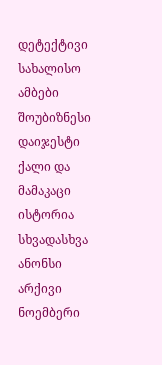დეტექტივი
სახალისო ამბები
შოუბიზნესი
დაიჯესტი
ქალი და მამაკაცი
ისტორია
სხვადასხვა
ანონსი
არქივი
ნოემბერი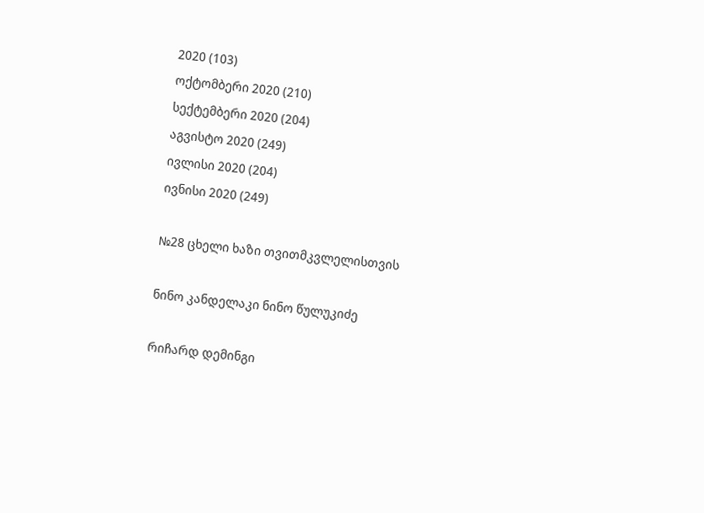2020 (103)
ოქტომბერი 2020 (210)
სექტემბერი 2020 (204)
აგვისტო 2020 (249)
ივლისი 2020 (204)
ივნისი 2020 (249)

№28 ცხელი ხაზი თვითმკვლელისთვის

ნინო კანდელაკი ნინო წულუკიძე

რიჩარდ დემინგი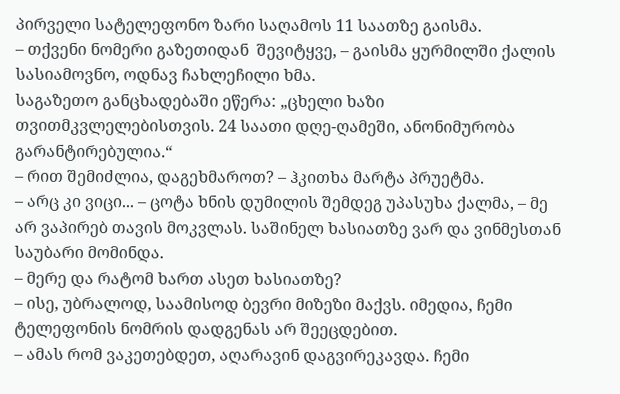პირველი სატელეფონო ზარი საღამოს 11 საათზე გაისმა.
– თქვენი ნომერი გაზეთიდან  შევიტყვე, – გაისმა ყურმილში ქალის სასიამოვნო, ოდნავ ჩახლეჩილი ხმა.
საგაზეთო განცხადებაში ეწერა: „ცხელი ხაზი თვითმკვლელებისთვის. 24 საათი დღე-ღამეში, ანონიმურობა გარანტირებულია.“
– რით შემიძლია, დაგეხმაროთ? – ჰკითხა მარტა პრუეტმა.
– არც კი ვიცი... – ცოტა ხნის დუმილის შემდეგ უპასუხა ქალმა, – მე არ ვაპირებ თავის მოკვლას. საშინელ ხასიათზე ვარ და ვინმესთან საუბარი მომინდა.
– მერე და რატომ ხართ ასეთ ხასიათზე?
– ისე, უბრალოდ, საამისოდ ბევრი მიზეზი მაქვს. იმედია, ჩემი ტელეფონის ნომრის დადგენას არ შეეცდებით.
– ამას რომ ვაკეთებდეთ, აღარავინ დაგვირეკავდა. ჩემი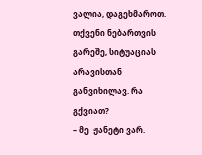ვალია, დაგეხმაროთ. თქვენი ნებართვის გარეშე, სიტუაციას არავისთან განვიხილავ. რა გქვიათ?
– მე  ჟანეტი ვარ.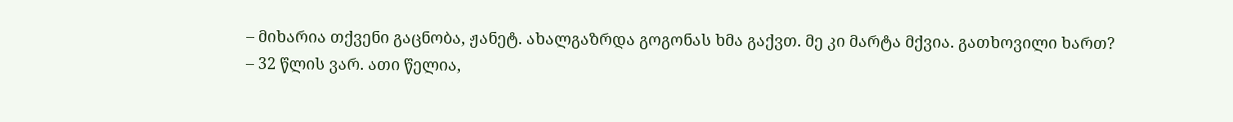– მიხარია თქვენი გაცნობა, ჟანეტ. ახალგაზრდა გოგონას ხმა გაქვთ. მე კი მარტა მქვია. გათხოვილი ხართ?
– 32 წლის ვარ. ათი წელია,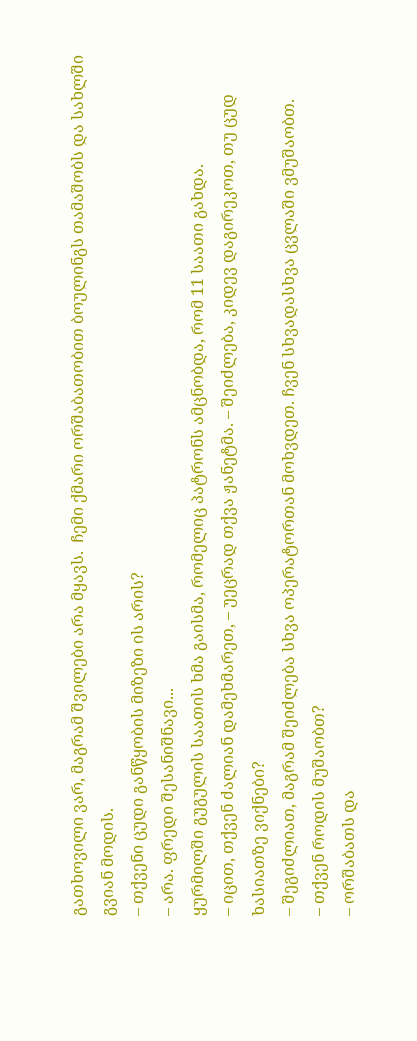გათხოვილი ვარ, მაგრამ შვილები არა მყავს.  ჩემი ქმარი ორშაბათობით ბოულინგს თამაშობს და სახლში გვიან მოდის.
– თქვენი ცუდი განწყობის მიზეზი ის არის?
– არა. ფრედი შესანიშნავი...
ყურმილში გუგულის საათის ხმა გაისმა, რომელიც პატრონს ამცნობდა, რომ 11 საათი გახდა.
– იცით, თქვენ ძალიან დამეხმარეთ, – უეცრად თქვა ჟანეტმა. – შეიძლება, კიდევ დაგირეკოთ, თუ ცუდ ხასიათზე ვიქნები?
– შეგიძლიათ, მაგრამ შეიძლება სხვა ოპერატორთან მოხვდეთ. ჩვენ სხვადასხვა ცვლაში ვმუშაობთ.
– თქვენ როდის მუშაობთ?
– ორშაბათს და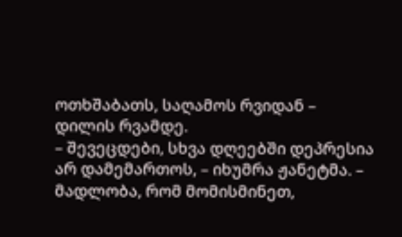ოთხშაბათს, საღამოს რვიდან – დილის რვამდე.
– შევეცდები, სხვა დღეებში დეპრესია არ დამემართოს, – იხუმრა ჟანეტმა. – მადლობა, რომ მომისმინეთ,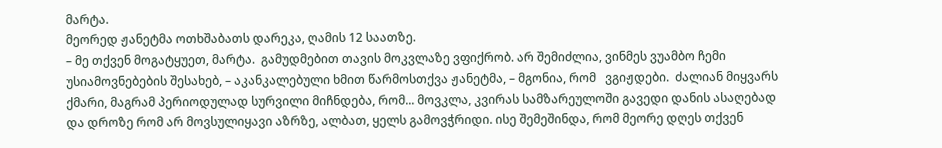მარტა.
მეორედ ჟანეტმა ოთხშაბათს დარეკა, ღამის 12 საათზე.
– მე თქვენ მოგატყუეთ, მარტა.  გამუდმებით თავის მოკვლაზე ვფიქრობ. არ შემიძლია, ვინმეს ვუამბო ჩემი უსიამოვნებების შესახებ, – აკანკალებული ხმით წარმოსთქვა ჟანეტმა, – მგონია, რომ   ვგიჟდები.  ძალიან მიყვარს ქმარი, მაგრამ პერიოდულად სურვილი მიჩნდება, რომ... მოვკლა, კვირას სამზარეულოში გავედი დანის ასაღებად და დროზე რომ არ მოვსულიყავი აზრზე, ალბათ, ყელს გამოვჭრიდი. ისე შემეშინდა, რომ მეორე დღეს თქვენ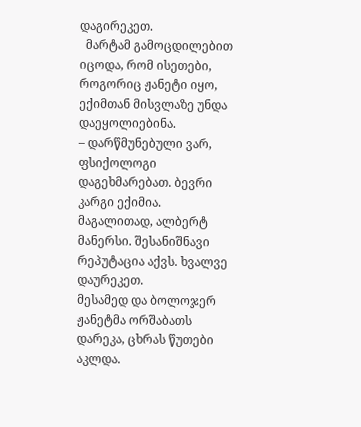დაგირეკეთ.
  მარტამ გამოცდილებით იცოდა, რომ ისეთები, როგორიც ჟანეტი იყო,  ექიმთან მისვლაზე უნდა დაეყოლიებინა.
– დარწმუნებული ვარ, ფსიქოლოგი დაგეხმარებათ. ბევრი კარგი ექიმია. მაგალითად, ალბერტ მანერსი. შესანიშნავი რეპუტაცია აქვს. ხვალვე დაურეკეთ.
მესამედ და ბოლოჯერ ჟანეტმა ორშაბათს დარეკა, ცხრას წუთები აკლდა.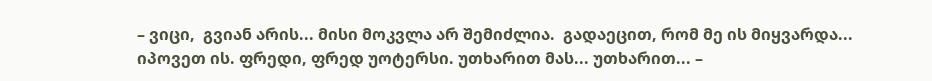– ვიცი,  გვიან არის... მისი მოკვლა არ შემიძლია.  გადაეცით, რომ მე ის მიყვარდა... იპოვეთ ის. ფრედი, ფრედ უოტერსი. უთხარით მას... უთხარით... –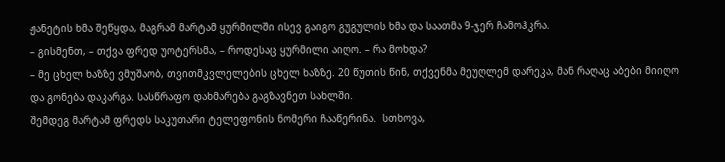ჟანეტის ხმა შეწყდა, მაგრამ მარტამ ყურმილში ისევ გაიგო გუგულის ხმა და საათმა 9-ჯერ ჩამოჰკრა.
– გისმენთ, – თქვა ფრედ უოტერსმა, – როდესაც ყურმილი აიღო. – რა მოხდა?
– მე ცხელ ხაზზე ვმუშაობ, თვითმკვლელების ცხელ ხაზზე. 20 წუთის წინ, თქვენმა მეუღლემ დარეკა, მან რაღაც აბები მიიღო და გონება დაკარგა. სასწრაფო დახმარება გაგზავნეთ სახლში.
შემდეგ მარტამ ფრედს საკუთარი ტელეფონის ნომერი ჩააწერინა.  სთხოვა,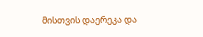მისთვის დაერეკა და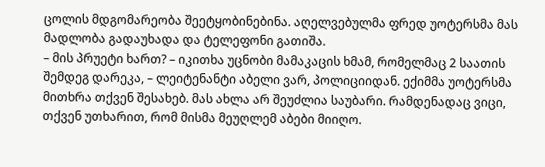ცოლის მდგომარეობა შეეტყობინებინა. აღელვებულმა ფრედ უოტერსმა მას მადლობა გადაუხადა და ტელეფონი გათიშა.
– მის პრუეტი ხართ? – იკითხა უცნობი მამაკაცის ხმამ, რომელმაც 2 საათის შემდეგ დარეკა, – ლეიტენანტი აბელი ვარ, პოლიციიდან. ექიმმა უოტერსმა მითხრა თქვენ შესახებ. მას ახლა არ შეუძლია საუბარი. რამდენადაც ვიცი, თქვენ უთხარით, რომ მისმა მეუღლემ აბები მიიღო.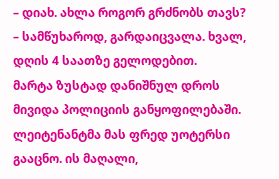– დიახ. ახლა როგორ გრძნობს თავს?
– სამწუხაროდ, გარდაიცვალა. ხვალ, დღის 4 საათზე გელოდებით.
მარტა ზუსტად დანიშნულ დროს მივიდა პოლიციის განყოფილებაში. ლეიტენანტმა მას ფრედ უოტერსი გააცნო. ის მაღალი,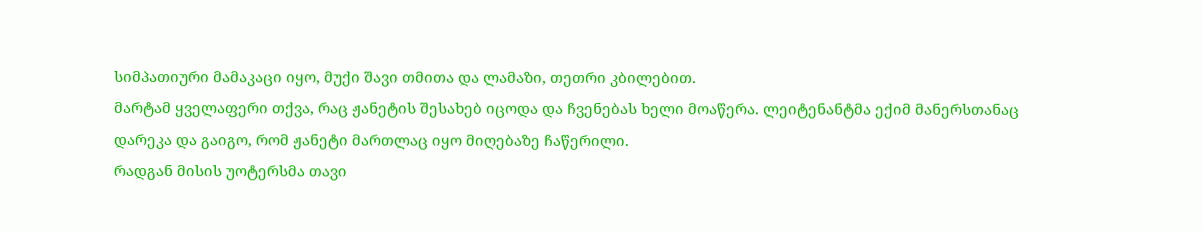სიმპათიური მამაკაცი იყო, მუქი შავი თმითა და ლამაზი, თეთრი კბილებით.
მარტამ ყველაფერი თქვა, რაც ჟანეტის შესახებ იცოდა და ჩვენებას ხელი მოაწერა. ლეიტენანტმა ექიმ მანერსთანაც დარეკა და გაიგო, რომ ჟანეტი მართლაც იყო მიღებაზე ჩაწერილი.
რადგან მისის უოტერსმა თავი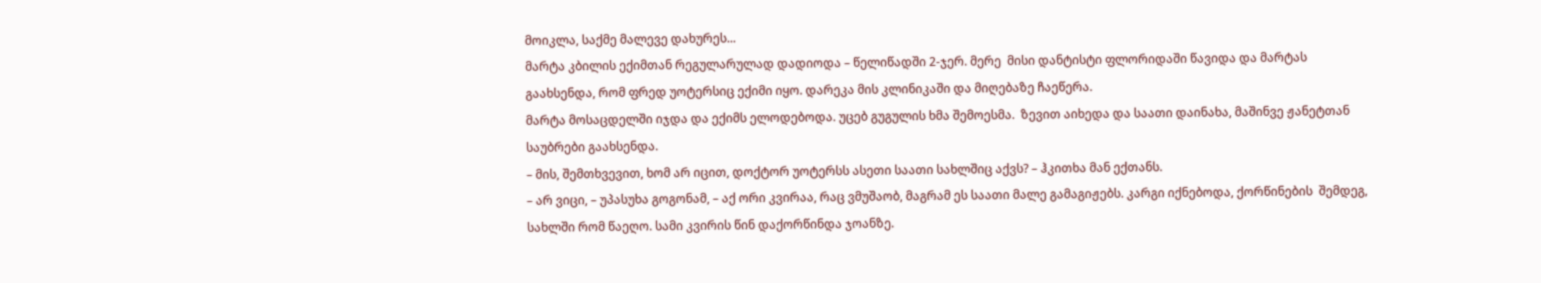მოიკლა, საქმე მალევე დახურეს...
მარტა კბილის ექიმთან რეგულარულად დადიოდა – წელიწადში 2-ჯერ. მერე  მისი დანტისტი ფლორიდაში წავიდა და მარტას გაახსენდა, რომ ფრედ უოტერსიც ექიმი იყო. დარეკა მის კლინიკაში და მიღებაზე ჩაეწერა.
მარტა მოსაცდელში იჯდა და ექიმს ელოდებოდა. უცებ გუგულის ხმა შემოესმა.  ზევით აიხედა და საათი დაინახა, მაშინვე ჟანეტთან საუბრები გაახსენდა.
– მის, შემთხვევით, ხომ არ იცით, დოქტორ უოტერსს ასეთი საათი სახლშიც აქვს? – ჰკითხა მან ექთანს.
– არ ვიცი, – უპასუხა გოგონამ, – აქ ორი კვირაა, რაც ვმუშაობ, მაგრამ ეს საათი მალე გამაგიჟებს. კარგი იქნებოდა, ქორწინების  შემდეგ, სახლში რომ წაეღო. სამი კვირის წინ დაქორწინდა ჯოანზე.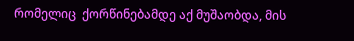რომელიც  ქორწინებამდე აქ მუშაობდა, მის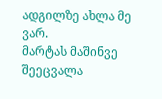ადგილზე ახლა მე ვარ.
მარტას მაშინვე შეეცვალა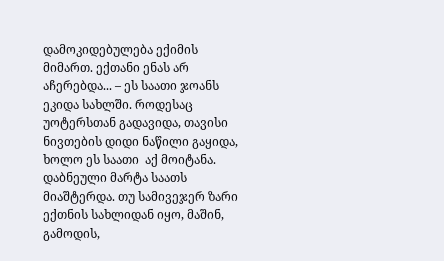დამოკიდებულება ექიმის მიმართ. ექთანი ენას არ აჩერებდა... – ეს საათი ჯოანს ეკიდა სახლში. როდესაც უოტერსთან გადავიდა, თავისი ნივთების დიდი ნაწილი გაყიდა, ხოლო ეს საათი  აქ მოიტანა.
დაბნეული მარტა საათს მიაშტერდა. თუ სამივეჯერ ზარი ექთნის სახლიდან იყო, მაშინ, გამოდის,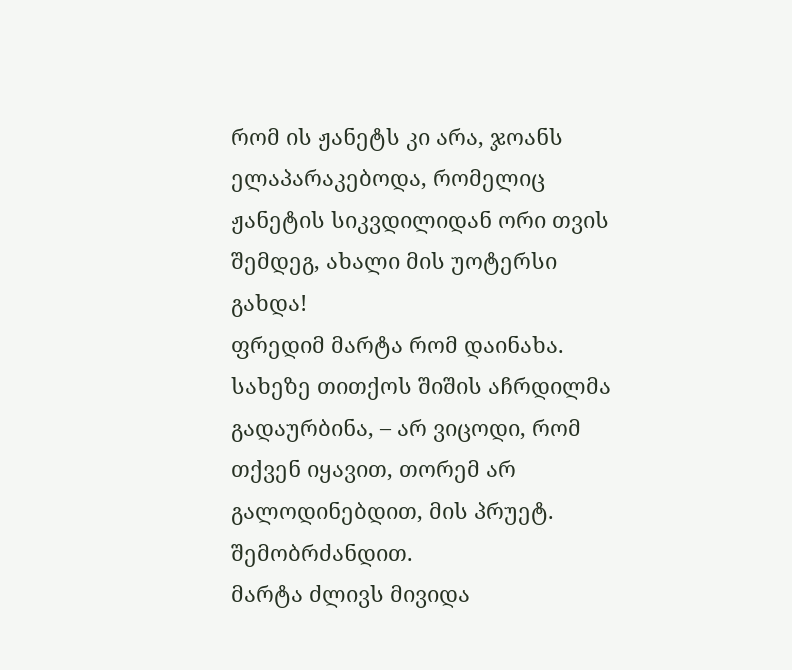რომ ის ჟანეტს კი არა, ჯოანს ელაპარაკებოდა, რომელიც ჟანეტის სიკვდილიდან ორი თვის შემდეგ, ახალი მის უოტერსი გახდა!
ფრედიმ მარტა რომ დაინახა. სახეზე თითქოს შიშის აჩრდილმა გადაურბინა, – არ ვიცოდი, რომ თქვენ იყავით, თორემ არ გალოდინებდით, მის პრუეტ. შემობრძანდით.
მარტა ძლივს მივიდა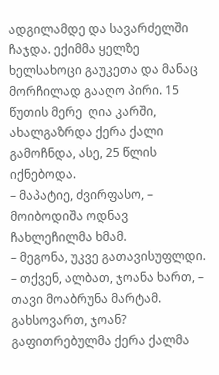ადგილამდე და სავარძელში ჩაჯდა. ექიმმა ყელზე ხელსახოცი გაუკეთა და მანაც მორჩილად გააღო პირი. 15 წუთის მერე  ღია კარში, ახალგაზრდა ქერა ქალი გამოჩნდა, ასე, 25 წლის იქნებოდა.
– მაპატიე, ძვირფასო, – მოიბოდიშა ოდნავ ჩახლეჩილმა ხმამ.
– მეგონა, უკვე გათავისუფლდი.
– თქვენ, ალბათ, ჯოანა ხართ, – თავი მოაბრუნა მარტამ.  გახსოვართ, ჯოან?
გაფითრებულმა ქერა ქალმა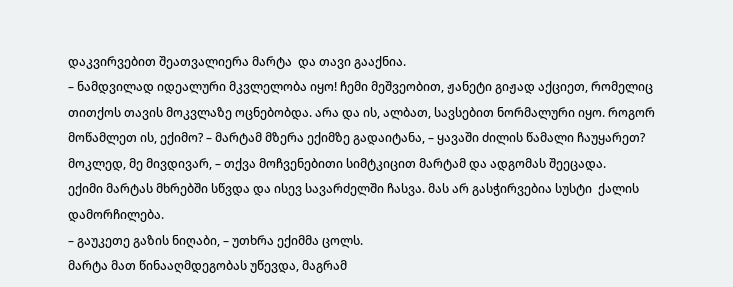დაკვირვებით შეათვალიერა მარტა  და თავი გააქნია.
– ნამდვილად იდეალური მკვლელობა იყო! ჩემი მეშვეობით, ჟანეტი გიჟად აქციეთ, რომელიც თითქოს თავის მოკვლაზე ოცნებობდა. არა და ის, ალბათ, სავსებით ნორმალური იყო. როგორ მოწამლეთ ის, ექიმო? – მარტამ მზერა ექიმზე გადაიტანა, – ყავაში ძილის წამალი ჩაუყარეთ?  მოკლედ, მე მივდივარ, – თქვა მოჩვენებითი სიმტკიცით მარტამ და ადგომას შეეცადა.
ექიმი მარტას მხრებში სწვდა და ისევ სავარძელში ჩასვა. მას არ გასჭირვებია სუსტი  ქალის დამორჩილება.
– გაუკეთე გაზის ნიღაბი, – უთხრა ექიმმა ცოლს.
მარტა მათ წინააღმდეგობას უწევდა, მაგრამ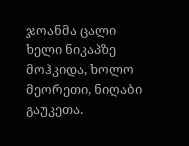ჯოანმა ცალი ხელი ნიკაპზე მოჰკიდა, ხოლო მეორეთი, ნიღაბი გაუკეთა.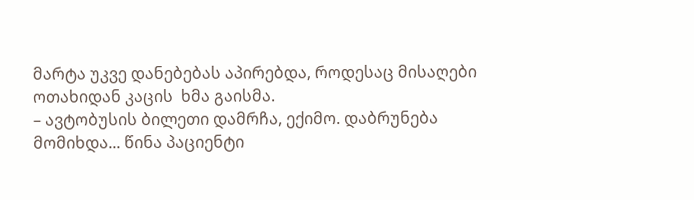მარტა უკვე დანებებას აპირებდა, როდესაც მისაღები ოთახიდან კაცის  ხმა გაისმა.
– ავტობუსის ბილეთი დამრჩა, ექიმო. დაბრუნება მომიხდა... წინა პაციენტი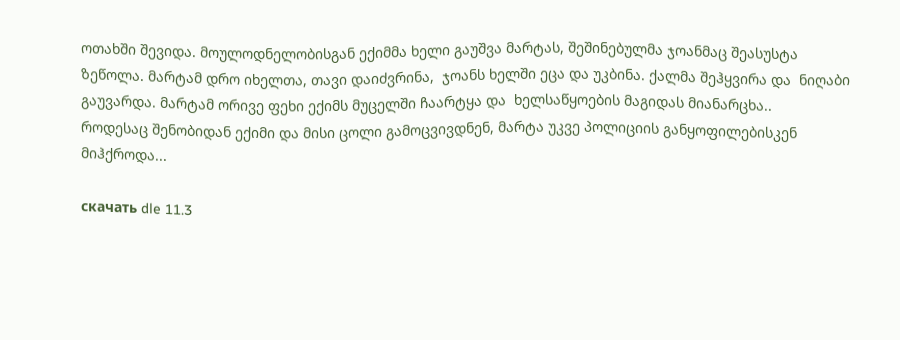ოთახში შევიდა. მოულოდნელობისგან ექიმმა ხელი გაუშვა მარტას, შეშინებულმა ჯოანმაც შეასუსტა ზეწოლა. მარტამ დრო იხელთა, თავი დაიძვრინა,  ჯოანს ხელში ეცა და უკბინა. ქალმა შეჰყვირა და  ნიღაბი გაუვარდა. მარტამ ორივე ფეხი ექიმს მუცელში ჩაარტყა და  ხელსაწყოების მაგიდას მიანარცხა..
როდესაც შენობიდან ექიმი და მისი ცოლი გამოცვივდნენ, მარტა უკვე პოლიციის განყოფილებისკენ მიჰქროდა...

скачать dle 11.3